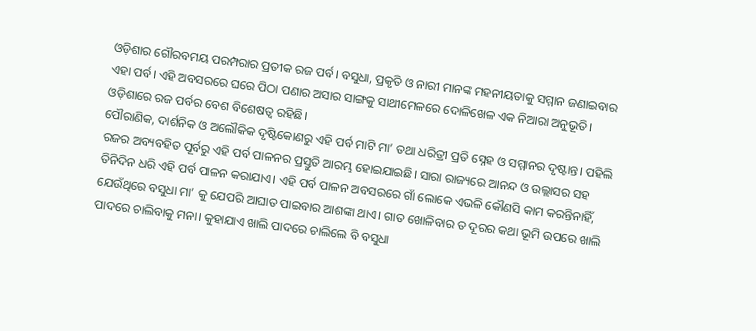ଓଡ଼ିଶାର ଗୌରବମୟ ପରମ୍ପରାର ପ୍ରତୀକ ରଜ ପର୍ବ। ବସୁଧା, ପ୍ରକୃତି ଓ ନାରୀ ମାନଙ୍କ ମହନୀୟତାକୁ ସମ୍ମାନ ଜଣାଇବାର ଏହା ପର୍ବ। ଏହି ଅବସରରେ ଘରେ ପିଠା ପଣାର ଅସାର ସାଙ୍ଗକୁ ସାଥୀମେଳରେ ଦୋଳିଖେଳ ଏକ ନିଆରା ଅନୁଭୂତି। ଓଡ଼ିଶାରେ ରଜ ପର୍ବର ବେଶ ବିଶେଷତ୍ୱ ରହିଛି।
ପୌରାଣିକ, ଦାର୍ଶନିକ ଓ ଅଲୌକିକ ଦୃଷ୍ଟିକୋଣରୁ ଏହି ପର୍ବ ମାଟି ମା’ ତଥା ଧରିତ୍ରୀ ପ୍ରତି ସ୍ନେହ ଓ ସମ୍ମାନର ଦୃଷ୍ଟାନ୍ତ। ପହିଲି ରଜର ଅବ୍ୟବହିତ ପୂର୍ବରୁ ଏହି ପର୍ବ ପାଳନର ପ୍ରସ୍ତୁତି ଆରମ୍ଭ ହୋଇଯାଇଛି। ସାରା ରାଜ୍ୟରେ ଆନନ୍ଦ ଓ ଉଲ୍ଲାସର ସହ ତିନିଦିନ ଧରି ଏହି ପର୍ବ ପାଳନ କରାଯାଏ। ଏହି ପର୍ବ ପାଳନ ଅବସରରେ ଗାଁ ଲୋକେ ଏଭଳି କୌଣସି କାମ କରନ୍ତିନାହିଁ, ଯେଉଁଥିରେ ବସୁଧା ମା’ କୁ ଯେପରି ଆଘାତ ପାଇବାର ଆଶଙ୍କା ଥାଏ। ଗାତ ଖୋଳିବାର ତ ଦୂରର କଥା ଭୂମି ଉପରେ ଖାଲି ପାଦରେ ଚାଲିବାକୁ ମନା। କୁହାଯାଏ ଖାଲି ପାଦରେ ଚାଲିଲେ ବି ବସୁଧା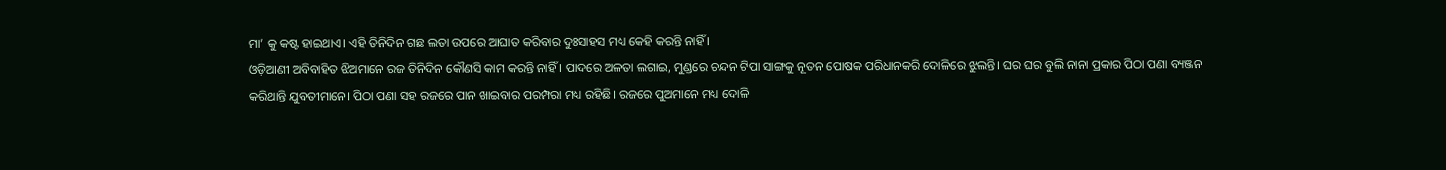ମା’ କୁ କଷ୍ଟ ହାଇଥାଏ। ଏହି ତିନିଦିନ ଗଛ ଲତା ଉପରେ ଆଘାତ କରିବାର ଦୁଃସାହସ ମଧ୍ୟ କେହି କରନ୍ତି ନାହିଁ ।
ଓଡ଼ିଆଣୀ ଅବିବାହିତ ଝିଅମାନେ ରଜ ତିନିଦିନ କୌଣସି କାମ କରନ୍ତି ନାହିଁ । ପାଦରେ ଅଳତା ଲଗାଇ, ମୁଣ୍ଡରେ ଚନ୍ଦନ ଟିପା ସାଙ୍ଗକୁ ନୂତନ ପୋଷକ ପରିଧାନକରି ଦୋଳିରେ ଝୁଲନ୍ତି। ଘର ଘର ବୁଲି ନାନା ପ୍ରକାର ପିଠା ପଣା ବ୍ୟଞ୍ଜନ କରିଥାନ୍ତି ଯୁବତୀମାନେ। ପିଠା ପଣା ସହ ରଜରେ ପାନ ଖାଇବାର ପରମ୍ପରା ମଧ୍ୟ ରହିଛି। ରଜରେ ପୁଅମାନେ ମଧ୍ୟ ଦୋଳି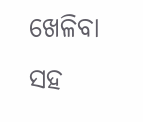ଖେଳିବା ସହ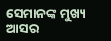ସେମାନଙ୍କ ମୁଖ୍ୟ ଆସର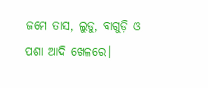ଜମେ ତାସ, ଲୁଡୁ, ବାଗୁଡ଼ି ଓ ପଶା ଆଦି ଖେଳରେ।